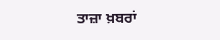ਤਾਜ਼ਾ ਖ਼ਬਰਾਂ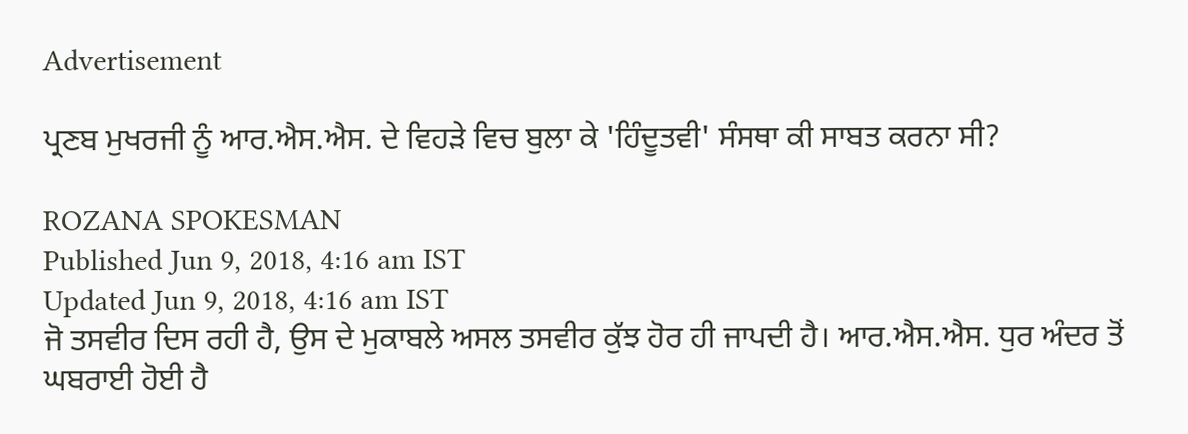Advertisement

ਪ੍ਰਣਬ ਮੁਖਰਜੀ ਨੂੰ ਆਰ.ਐਸ.ਐਸ. ਦੇ ਵਿਹੜੇ ਵਿਚ ਬੁਲਾ ਕੇ 'ਹਿੰਦੂਤਵੀ' ਸੰਸਥਾ ਕੀ ਸਾਬਤ ਕਰਨਾ ਸੀ?

ROZANA SPOKESMAN
Published Jun 9, 2018, 4:16 am IST
Updated Jun 9, 2018, 4:16 am IST
ਜੋ ਤਸਵੀਰ ਦਿਸ ਰਹੀ ਹੈ, ਉਸ ਦੇ ਮੁਕਾਬਲੇ ਅਸਲ ਤਸਵੀਰ ਕੁੱਝ ਹੋਰ ਹੀ ਜਾਪਦੀ ਹੈ। ਆਰ.ਐਸ.ਐਸ. ਧੁਰ ਅੰਦਰ ਤੋਂ ਘਬਰਾਈ ਹੋਈ ਹੈ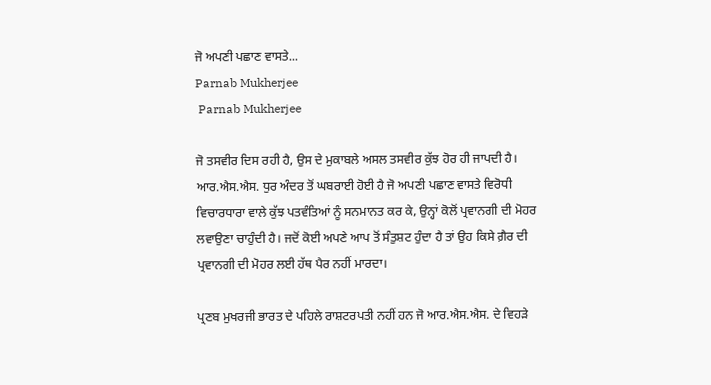ਜੋ ਅਪਣੀ ਪਛਾਣ ਵਾਸਤੇ...
Parnab Mukherjee
 Parnab Mukherjee

ਜੋ ਤਸਵੀਰ ਦਿਸ ਰਹੀ ਹੈ, ਉਸ ਦੇ ਮੁਕਾਬਲੇ ਅਸਲ ਤਸਵੀਰ ਕੁੱਝ ਹੋਰ ਹੀ ਜਾਪਦੀ ਹੈ। ਆਰ.ਐਸ.ਐਸ. ਧੁਰ ਅੰਦਰ ਤੋਂ ਘਬਰਾਈ ਹੋਈ ਹੈ ਜੋ ਅਪਣੀ ਪਛਾਣ ਵਾਸਤੇ ਵਿਰੋਧੀ ਵਿਚਾਰਧਾਰਾ ਵਾਲੇ ਕੁੱਝ ਪਤਵੰਤਿਆਂ ਨੂੰ ਸਨਮਾਨਤ ਕਰ ਕੇ, ਉਨ੍ਹਾਂ ਕੋਲੋਂ ਪ੍ਰਵਾਨਗੀ ਦੀ ਮੋਹਰ ਲਵਾਉਣਾ ਚਾਹੁੰਦੀ ਹੈ। ਜਦੋਂ ਕੋਈ ਅਪਣੇ ਆਪ ਤੋਂ ਸੰਤੁਸ਼ਟ ਹੁੰਦਾ ਹੈ ਤਾਂ ਉਹ ਕਿਸੇ ਗ਼ੈਰ ਦੀ ਪ੍ਰਵਾਨਗੀ ਦੀ ਮੋਹਰ ਲਈ ਹੱਥ ਪੈਰ ਨਹੀਂ ਮਾਰਦਾ।

ਪ੍ਰਣਬ ਮੁਖਰਜੀ ਭਾਰਤ ਦੇ ਪਹਿਲੇ ਰਾਸ਼ਟਰਪਤੀ ਨਹੀਂ ਹਨ ਜੋ ਆਰ.ਐਸ.ਐਸ. ਦੇ ਵਿਹੜੇ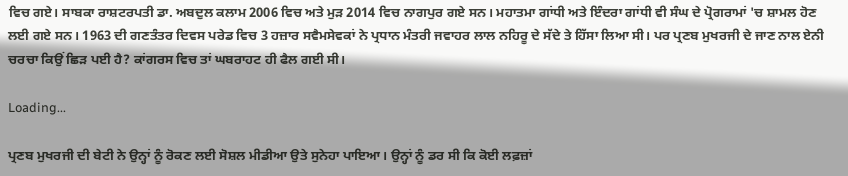ਵਿਚ ਗਏ। ਸਾਬਕਾ ਰਾਸ਼ਟਰਪਤੀ ਡਾ. ਅਬਦੁਲ ਕਲਾਮ 2006 ਵਿਚ ਅਤੇ ਮੁੜ 2014 ਵਿਚ ਨਾਗਪੁਰ ਗਏ ਸਨ। ਮਹਾਤਮਾ ਗਾਂਧੀ ਅਤੇ ਇੰਦਰਾ ਗਾਂਧੀ ਵੀ ਸੰਘ ਦੇ ਪ੍ਰੋਗਰਾਮਾਂ 'ਚ ਸ਼ਾਮਲ ਹੋਣ ਲਈ ਗਏ ਸਨ। 1963 ਦੀ ਗਣਤੰਤਰ ਦਿਵਸ ਪਰੇਡ ਵਿਚ 3 ਹਜ਼ਾਰ ਸਵੈਮਸੇਵਕਾਂ ਨੇ ਪ੍ਰਧਾਨ ਮੰਤਰੀ ਜਵਾਹਰ ਲਾਲ ਨਹਿਰੂ ਦੇ ਸੱਦੇ ਤੇ ਹਿੱਸਾ ਲਿਆ ਸੀ। ਪਰ ਪ੍ਰਣਬ ਮੁਖਰਜੀ ਦੇ ਜਾਣ ਨਾਲ ਏਨੀ ਚਰਚਾ ਕਿਉਂ ਛਿੜ ਪਈ ਹੈ? ਕਾਂਗਰਸ ਵਿਚ ਤਾਂ ਘਬਰਾਹਟ ਹੀ ਫੈਲ ਗਈ ਸੀ।

Loading...

ਪ੍ਰਣਬ ਮੁਖਰਜੀ ਦੀ ਬੇਟੀ ਨੇ ਉਨ੍ਹਾਂ ਨੂੰ ਰੋਕਣ ਲਈ ਸੋਸ਼ਲ ਮੀਡੀਆ ਉਤੇ ਸੁਨੇਹਾ ਪਾਇਆ। ਉਨ੍ਹਾਂ ਨੂੰ ਡਰ ਸੀ ਕਿ ਕੋਈ ਲਫ਼ਜ਼ਾਂ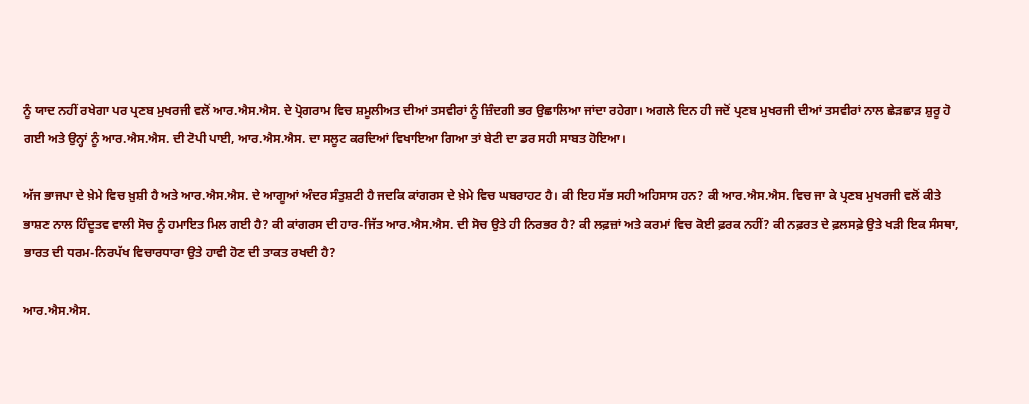ਨੂੰ ਯਾਦ ਨਹੀਂ ਰਖੇਗਾ ਪਰ ਪ੍ਰਣਬ ਮੁਖਰਜੀ ਵਲੋਂ ਆਰ.ਐਸ.ਐਸ. ਦੇ ਪ੍ਰੋਗਰਾਮ ਵਿਚ ਸ਼ਮੂਲੀਅਤ ਦੀਆਂ ਤਸਵੀਰਾਂ ਨੂੰ ਜ਼ਿੰਦਗੀ ਭਰ ਉਛਾਲਿਆ ਜਾਂਦਾ ਰਹੇਗਾ। ਅਗਲੇ ਦਿਨ ਹੀ ਜਦੋਂ ਪ੍ਰਣਬ ਮੁਖਰਜੀ ਦੀਆਂ ਤਸਵੀਰਾਂ ਨਾਲ ਛੇੜਛਾੜ ਸ਼ੁਰੂ ਹੋ ਗਈ ਅਤੇ ਉਨ੍ਹਾਂ ਨੂੰ ਆਰ.ਐਸ.ਐਸ. ਦੀ ਟੋਪੀ ਪਾਈ, ਆਰ.ਐਸ.ਐਸ. ਦਾ ਸਲੂਟ ਕਰਦਿਆਂ ਵਿਖਾਇਆ ਗਿਆ ਤਾਂ ਬੇਟੀ ਦਾ ਡਰ ਸਹੀ ਸਾਬਤ ਹੋਇਆ।

ਅੱਜ ਭਾਜਪਾ ਦੇ ਖ਼ੇਮੇ ਵਿਚ ਖ਼ੁਸ਼ੀ ਹੈ ਅਤੇ ਆਰ.ਐਸ.ਐਸ. ਦੇ ਆਗੂਆਂ ਅੰਦਰ ਸੰਤੁਸ਼ਟੀ ਹੈ ਜਦਕਿ ਕਾਂਗਰਸ ਦੇ ਖ਼ੇਮੇ ਵਿਚ ਘਬਰਾਹਟ ਹੈ। ਕੀ ਇਹ ਸੱਭ ਸਹੀ ਅਹਿਸਾਸ ਹਨ? ਕੀ ਆਰ.ਐਸ.ਐਸ. ਵਿਚ ਜਾ ਕੇ ਪ੍ਰਣਬ ਮੁਖਰਜੀ ਵਲੋਂ ਕੀਤੇ ਭਾਸ਼ਣ ਨਾਲ ਹਿੰਦੂਤਵ ਵਾਲੀ ਸੋਚ ਨੂੰ ਹਮਾਇਤ ਮਿਲ ਗਈ ਹੈ? ਕੀ ਕਾਂਗਰਸ ਦੀ ਹਾਰ-ਜਿੱਤ ਆਰ.ਐਸ.ਐਸ. ਦੀ ਸੋਚ ਉਤੇ ਹੀ ਨਿਰਭਰ ਹੈ? ਕੀ ਲਫ਼ਜ਼ਾਂ ਅਤੇ ਕਰਮਾਂ ਵਿਚ ਕੋਈ ਫ਼ਰਕ ਨਹੀਂ? ਕੀ ਨਫ਼ਰਤ ਦੇ ਫ਼ਲਸਫ਼ੇ ਉਤੇ ਖੜੀ ਇਕ ਸੰਸਥਾ, ਭਾਰਤ ਦੀ ਧਰਮ-ਨਿਰਪੱਖ ਵਿਚਾਰਧਾਰਾ ਉਤੇ ਹਾਵੀ ਹੋਣ ਦੀ ਤਾਕਤ ਰਖਦੀ ਹੈ?

ਆਰ.ਐਸ.ਐਸ.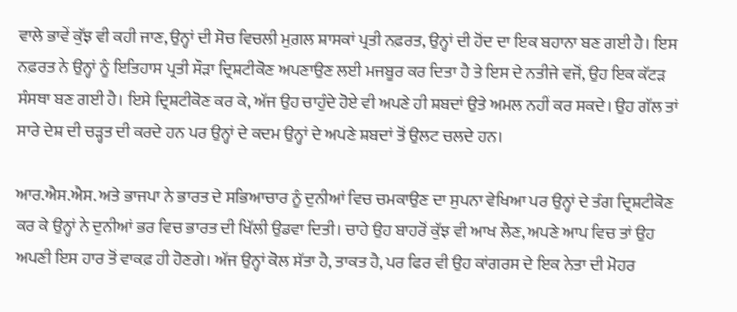ਵਾਲੇ ਭਾਵੇਂ ਕੁੱਝ ਵੀ ਕਹੀ ਜਾਣ, ਉਨ੍ਹਾਂ ਦੀ ਸੋਚ ਵਿਚਲੀ ਮੁਗ਼ਲ ਸ਼ਾਸਕਾਂ ਪ੍ਰਤੀ ਨਫ਼ਰਤ, ਉਨ੍ਹਾਂ ਦੀ ਹੋਂਦ ਦਾ ਇਕ ਬਹਾਨਾ ਬਣ ਗਈ ਹੈ। ਇਸ ਨਫ਼ਰਤ ਨੇ ਉਨ੍ਹਾਂ ਨੂੰ ਇਤਿਹਾਸ ਪ੍ਰਤੀ ਸੌੜਾ ਦ੍ਰਿਸ਼ਟੀਕੋਣ ਅਪਣਾਉਣ ਲਈ ਮਜਬੂਰ ਕਰ ਦਿਤਾ ਹੈ ਤੇ ਇਸ ਦੇ ਨਤੀਜੇ ਵਜੋਂ, ਉਹ ਇਕ ਕੱਟੜ ਸੰਸਥਾ ਬਣ ਗਈ ਹੈ। ਇਸੇ ਦ੍ਰਿਸ਼ਟੀਕੋਣ ਕਰ ਕੇ, ਅੱਜ ਉਹ ਚਾਹੁੰਦੇ ਹੋਏ ਵੀ ਅਪਣੇ ਹੀ ਸ਼ਬਦਾਂ ਉਤੇ ਅਮਲ ਨਹੀਂ ਕਰ ਸਕਦੇ। ਉਹ ਗੱਲ ਤਾਂ ਸਾਰੇ ਦੇਸ਼ ਦੀ ਚੜ੍ਹਤ ਦੀ ਕਰਦੇ ਹਨ ਪਰ ਉਨ੍ਹਾਂ ਦੇ ਕਦਮ ਉਨ੍ਹਾਂ ਦੇ ਅਪਣੇ ਸ਼ਬਦਾਂ ਤੋਂ ਉਲਟ ਚਲਦੇ ਹਨ।

ਆਰ.ਐਸ.ਐਸ. ਅਤੇ ਭਾਜਪਾ ਨੇ ਭਾਰਤ ਦੇ ਸਭਿਆਚਾਰ ਨੂੰ ਦੁਨੀਆਂ ਵਿਚ ਚਮਕਾਉਣ ਦਾ ਸੁਪਨਾ ਵੇਖਿਆ ਪਰ ਉਨ੍ਹਾਂ ਦੇ ਤੰਗ ਦ੍ਰਿਸ਼ਟੀਕੋਣ ਕਰ ਕੇ ਉਨ੍ਹਾਂ ਨੇ ਦੁਨੀਆਂ ਭਰ ਵਿਚ ਭਾਰਤ ਦੀ ਖਿੱਲੀ ਉਡਵਾ ਦਿਤੀ। ਚਾਹੇ ਉਹ ਬਾਹਰੋਂ ਕੁੱਝ ਵੀ ਆਖ ਲੈਣ, ਅਪਣੇ ਆਪ ਵਿਚ ਤਾਂ ਉਹ ਅਪਣੀ ਇਸ ਹਾਰ ਤੋਂ ਵਾਕਫ਼ ਹੀ ਹੋਣਗੇ। ਅੱਜ ਉਨ੍ਹਾਂ ਕੋਲ ਸੱਤਾ ਹੈ, ਤਾਕਤ ਹੈ, ਪਰ ਫਿਰ ਵੀ ਉਹ ਕਾਂਗਰਸ ਦੇ ਇਕ ਨੇਤਾ ਦੀ ਮੋਹਰ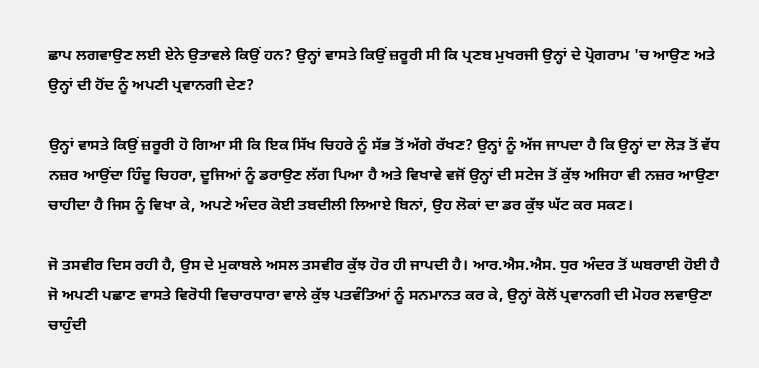ਛਾਪ ਲਗਵਾਉਣ ਲਈ ਏਨੇ ਉਤਾਵਲੇ ਕਿਉਂ ਹਨ? ਉਨ੍ਹਾਂ ਵਾਸਤੇ ਕਿਉਂ ਜ਼ਰੂਰੀ ਸੀ ਕਿ ਪ੍ਰਣਬ ਮੁਖਰਜੀ ਉਨ੍ਹਾਂ ਦੇ ਪ੍ਰੋਗਰਾਮ 'ਚ ਆਉਣ ਅਤੇ ਉਨ੍ਹਾਂ ਦੀ ਹੋਂਦ ਨੂੰ ਅਪਣੀ ਪ੍ਰਵਾਨਗੀ ਦੇਣ?

ਉਨ੍ਹਾਂ ਵਾਸਤੇ ਕਿਉਂ ਜ਼ਰੂਰੀ ਹੋ ਗਿਆ ਸੀ ਕਿ ਇਕ ਸਿੱਖ ਚਿਹਰੇ ਨੂੰ ਸੱਭ ਤੋਂ ਅੱਗੇ ਰੱਖਣ? ਉਨ੍ਹਾਂ ਨੂੰ ਅੱਜ ਜਾਪਦਾ ਹੈ ਕਿ ਉਨ੍ਹਾਂ ਦਾ ਲੋੜ ਤੋਂ ਵੱਧ ਨਜ਼ਰ ਆਉਂਦਾ ਹਿੰਦੂ ਚਿਹਰਾ, ਦੂਜਿਆਂ ਨੂੰ ਡਰਾਉਣ ਲੱਗ ਪਿਆ ਹੈ ਅਤੇ ਵਿਖਾਵੇ ਵਜੋਂ ਉਨ੍ਹਾਂ ਦੀ ਸਟੇਜ ਤੋਂ ਕੁੱਝ ਅਜਿਹਾ ਵੀ ਨਜ਼ਰ ਆਉਣਾ ਚਾਹੀਦਾ ਹੈ ਜਿਸ ਨੂੰ ਵਿਖਾ ਕੇ, ਅਪਣੇ ਅੰਦਰ ਕੋਈ ਤਬਦੀਲੀ ਲਿਆਏ ਬਿਨਾਂ, ਉਹ ਲੋਕਾਂ ਦਾ ਡਰ ਕੁੱਝ ਘੱਟ ਕਰ ਸਕਣ।

ਜੋ ਤਸਵੀਰ ਦਿਸ ਰਹੀ ਹੈ, ਉਸ ਦੇ ਮੁਕਾਬਲੇ ਅਸਲ ਤਸਵੀਰ ਕੁੱਝ ਹੋਰ ਹੀ ਜਾਪਦੀ ਹੈ। ਆਰ.ਐਸ.ਐਸ. ਧੁਰ ਅੰਦਰ ਤੋਂ ਘਬਰਾਈ ਹੋਈ ਹੈ ਜੋ ਅਪਣੀ ਪਛਾਣ ਵਾਸਤੇ ਵਿਰੋਧੀ ਵਿਚਾਰਧਾਰਾ ਵਾਲੇ ਕੁੱਝ ਪਤਵੰਤਿਆਂ ਨੂੰ ਸਨਮਾਨਤ ਕਰ ਕੇ, ਉਨ੍ਹਾਂ ਕੋਲੋਂ ਪ੍ਰਵਾਨਗੀ ਦੀ ਮੋਹਰ ਲਵਾਉਣਾ ਚਾਹੁੰਦੀ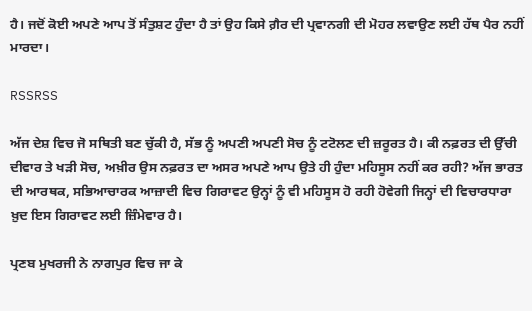ਹੈ। ਜਦੋਂ ਕੋਈ ਅਪਣੇ ਆਪ ਤੋਂ ਸੰਤੁਸ਼ਟ ਹੁੰਦਾ ਹੈ ਤਾਂ ਉਹ ਕਿਸੇ ਗ਼ੈਰ ਦੀ ਪ੍ਰਵਾਨਗੀ ਦੀ ਮੋਹਰ ਲਵਾਉਣ ਲਈ ਹੱਥ ਪੈਰ ਨਹੀਂ ਮਾਰਦਾ।

RSSRSS

ਅੱਜ ਦੇਸ਼ ਵਿਚ ਜੋ ਸਥਿਤੀ ਬਣ ਚੁੱਕੀ ਹੈ, ਸੱਭ ਨੂੰ ਅਪਣੀ ਅਪਣੀ ਸੋਚ ਨੂੰ ਟਟੋਲਣ ਦੀ ਜ਼ਰੂਰਤ ਹੈ। ਕੀ ਨਫ਼ਰਤ ਦੀ ਉੱਚੀ ਦੀਵਾਰ ਤੇ ਖੜੀ ਸੋਚ, ਅਖ਼ੀਰ ਉਸ ਨਫ਼ਰਤ ਦਾ ਅਸਰ ਅਪਣੇ ਆਪ ਉਤੇ ਹੀ ਹੁੰਦਾ ਮਹਿਸੂਸ ਨਹੀਂ ਕਰ ਰਹੀ? ਅੱਜ ਭਾਰਤ ਦੀ ਆਰਥਕ, ਸਭਿਆਚਾਰਕ ਆਜ਼ਾਦੀ ਵਿਚ ਗਿਰਾਵਟ ਉਨ੍ਹਾਂ ਨੂੰ ਵੀ ਮਹਿਸੂਸ ਹੋ ਰਹੀ ਹੋਵੇਗੀ ਜਿਨ੍ਹਾਂ ਦੀ ਵਿਚਾਰਧਾਰਾ ਖ਼ੁਦ ਇਸ ਗਿਰਾਵਟ ਲਈ ਜ਼ਿੰਮੇਵਾਰ ਹੈ।

ਪ੍ਰਣਬ ਮੁਖਰਜੀ ਨੇ ਨਾਗਪੁਰ ਵਿਚ ਜਾ ਕੇ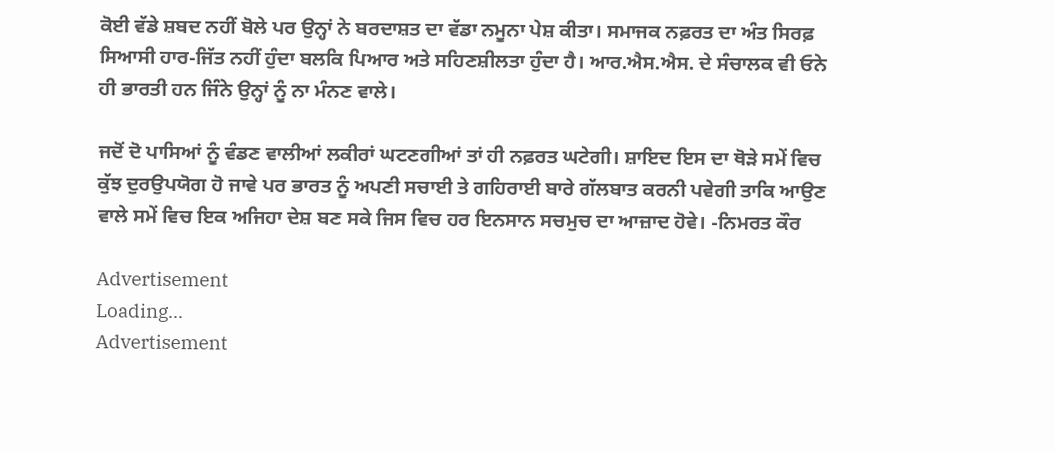ਕੋਈ ਵੱਡੇ ਸ਼ਬਦ ਨਹੀਂ ਬੋਲੇ ਪਰ ਉਨ੍ਹਾਂ ਨੇ ਬਰਦਾਸ਼ਤ ਦਾ ਵੱਡਾ ਨਮੂਨਾ ਪੇਸ਼ ਕੀਤਾ। ਸਮਾਜਕ ਨਫ਼ਰਤ ਦਾ ਅੰਤ ਸਿਰਫ਼ ਸਿਆਸੀ ਹਾਰ-ਜਿੱਤ ਨਹੀਂ ਹੁੰਦਾ ਬਲਕਿ ਪਿਆਰ ਅਤੇ ਸਹਿਣਸ਼ੀਲਤਾ ਹੁੰਦਾ ਹੈ। ਆਰ.ਐਸ.ਐਸ. ਦੇ ਸੰਚਾਲਕ ਵੀ ਓਨੇ ਹੀ ਭਾਰਤੀ ਹਨ ਜਿੰਨੇ ਉਨ੍ਹਾਂ ਨੂੰ ਨਾ ਮੰਨਣ ਵਾਲੇ।

ਜਦੋਂ ਦੋ ਪਾਸਿਆਂ ਨੂੰ ਵੰਡਣ ਵਾਲੀਆਂ ਲਕੀਰਾਂ ਘਟਣਗੀਆਂ ਤਾਂ ਹੀ ਨਫ਼ਰਤ ਘਟੇਗੀ। ਸ਼ਾਇਦ ਇਸ ਦਾ ਥੋੜੇ ਸਮੇਂ ਵਿਚ ਕੁੱਝ ਦੁਰਉਪਯੋਗ ਹੋ ਜਾਵੇ ਪਰ ਭਾਰਤ ਨੂੰ ਅਪਣੀ ਸਚਾਈ ਤੇ ਗਹਿਰਾਈ ਬਾਰੇ ਗੱਲਬਾਤ ਕਰਨੀ ਪਵੇਗੀ ਤਾਕਿ ਆਉਣ ਵਾਲੇ ਸਮੇਂ ਵਿਚ ਇਕ ਅਜਿਹਾ ਦੇਸ਼ ਬਣ ਸਕੇ ਜਿਸ ਵਿਚ ਹਰ ਇਨਸਾਨ ਸਚਮੁਚ ਦਾ ਆਜ਼ਾਦ ਹੋਵੇ। -ਨਿਮਰਤ ਕੌਰ

Advertisement
Loading...
Advertisement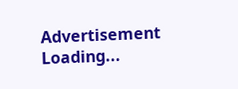Advertisement
Loading...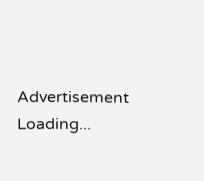Advertisement
Loading...